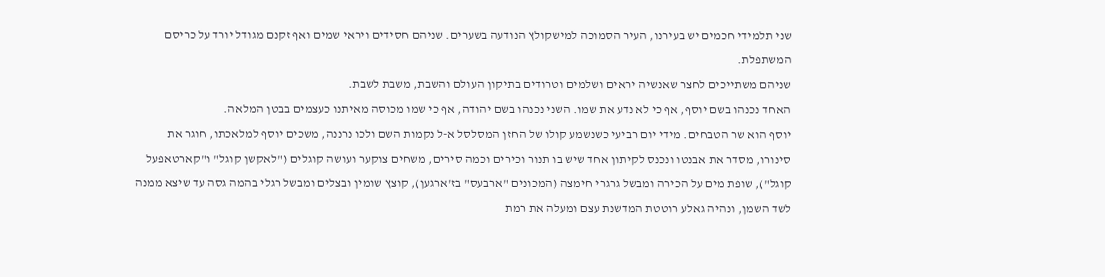שני תלמידי חכמים יש בעירנו, העיר הסמוכה למישקולץ הנודעה בשערים. שניהם חסידים ויראי שמים ואף זקנם מגודל יורד על כריסם המשתפלת.
שניהם משתייכים לחצר שאנשיה יראים ושלמים וטרודים בתיקון העולם והשבת, משבת לשבת.
האחד נכנהו בשם יוסף, אף כי לא נדע את שמו. השני נכנהו בשם יהודה, אף כי שמו מכוסה מאיתנו כעצמים בבטן המלאה.
יוסף הוא שר הטבחים. מידי יום רביעי כשנשמע קולו של החזן המסלסל א-ל נקמות השם ולכו נרננה, משכים יוסף למלאכתו, חוגר את סינורו, מסדר את אבנטו ונכנס לקיתון אחד שיש בו תנור וכירים וכמה סירים, משחים צוקער ועושה קוגלים ("לאקשן קוגל" ו"קארטאפעל קוגל"), שופת מים על הכירה ומבשל גרגרי חימצה (המכונים "ארבעס" בז'ארגען), קוצץ שומין ובצלים ומבשל רגלי בהמה גסה עד שיצא ממנה לשד השמן, ונהיה גאלע רוטטת המדשנת עצם ומעלה את רמת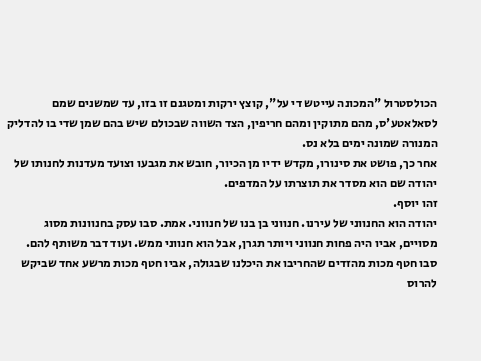הכולסטרול "המכונה עייטש די על", קוצץ ירקות ומטגנם זו בזו, עד שמשנים שמם לסאלאטע'ס, מהם מתוקין ומהם חריפין, הצד השווה שבכולם שיש בהם שמן שדי בו להדליק המנורה שמונה ימים בלא נס.
אחר כך, פושט את סינורו, מקדש ידיו מן הכיור, חובש את מגבעו וצועד מעדנות לחנותו של יהודה שם הוא מסדר את תוצרתו על המדפים.
זהו יוסף.
יהודה הוא החנווני של עירנו. חנווני בן בנו של חנווני. אמת. סבו עסק בחנוונות מסוג מסויים, אביו היה פחות חנווני ויותר תגרן, אבל הוא חנווני ממש. ועוד דבר משותף להם. סבו חטף מכות מהזדים שהחריבו את היכלנו שבגולה, אביו חטף מכות מרשע אחד שביקש להרוס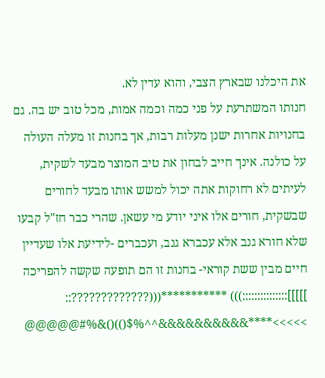את היכלנו שבארץ הצבי, והוא עדין לא.
חנותו המשתרעת על פני כמה וכמה אמות, מכל טוב יש בה. גם בחנויות אחרות ישנן מעלות רבות, אך בחנות זו מעלה העולה על כולנה. אינך חייב לבחון את טיב המוצר מבעד לשקית, לעיתים לא רחוקות אתה יכול למשש אותו מבעד לחורים שבשקית, חורים אלו איני יודע מי עשאן. שהרי כבר חז"ל קבעו שלא חורא גנב אלא עכברא גנב, ועכברים -לידיעת אלו שעדיין חיים מבין ששת קוראי- בחנות זו הם תופעה שקשה להפריכה ]]]]]:::::::::::::::))) ***********(((?????????????::
>>>>>****&&&&&&&&&&^^%$())()&%#@@@@@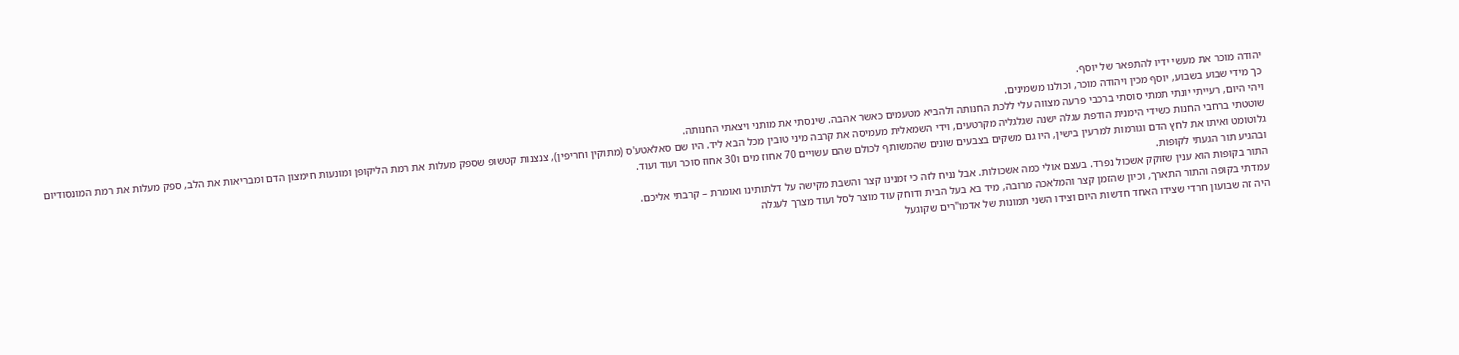יהודה מוכר את מעשי ידיו להתפאר של יוסף.
כך מידי שבוע בשבוע, יוסף מכין ויהודה מוכר, וכולנו משמינים.
ויהי היום, רעייתי יונתי תמתי סוסתי ברכבי פרעה מצווה עלי ללכת החנותה ולהביא מטעמים כאשר אהבה. שינסתי את מותני ויצאתי החנותה.
שוטטתי ברחבי החנות כשידי הימנית הודפת עגלה ישנה שגלגליה מקרטעים, וידי השמאלית מעמיסה את קרבה מיני טובין מכל הבא ליד. היו שם סאלאטע'ס (מתוקין וחריפין), צנצנות קטשופ שספק מעלות את רמת הליקופן ומונעות חימצון הדם ומבריאות את הלב, ספק מעלות את רמת המונסודיום גלוטומט ואיתו את לחץ הדם וגורמות למרעין בישין, היו גם משקים בצבעים שונים שהמשותף לכולם שהם עשויים 70 אחוז מים ו30 אחוז סוכר ועוד ועוד.
ובהגיע תור הגעתי לקופות.
התור בקופות הוא ענין שזוקק אשכול נפרד. בעצם אולי כמה אשכולות. אבל נניח לזה כי זמנינו קצר והשבת מקישה על דלתותינו ואומרת – קרבתי אליכם.
עמדתי בקופה והתור התארך, וכיון שהזמן קצר והמלאכה מרובה, מיד בא בעל הבית ודוחק עוד מוצר לסל ועוד מצרך לעגלה
היה זה שבועון חרדי שצידו האחד חדשות היום וצידו השני תמונות של אדמו"רים שקוגעל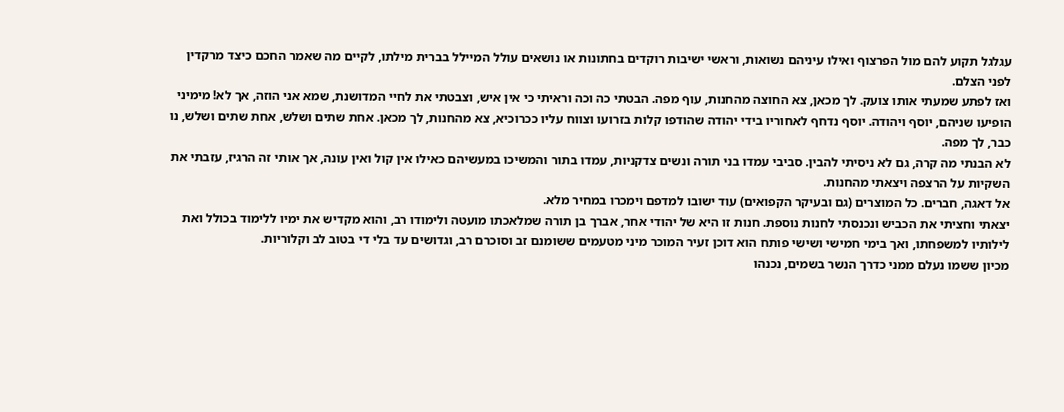עגלגל תקוע להם מול הפרצוף ואילו עיניהם נשואות, וראשי ישיבות רוקדים בחתונות או נושאים עולל המיילל בברית מילתו, לקיים מה שאמר החכם כיצד מרקדין לפני הצלם.
ואז לפתע שמעתי אותו צועק. לך מכאן, צא החוצה מהחנות, עוף מפה. הבטתי כה וכה וראיתי כי אין איש, וצבטתי את לחיי המדושנת, שמא אני הוזה, אך לא! מימיני הופיעו שניהם, יוסף ויהודה. יוסף נדחף לאחוריו בידי יהודה שהודפו קלות בזרועו וצווח עליו ככרוכיא, צא מהחנות, לך מכאן. אחת שתים ושלש, אחת שתים ושלש, נו כבר, לך מפה.
לא הבנתי מה קרה, גם לא ניסיתי להבין. סביבי עמדו בני תורה ונשים צדקניות, עמדו בתור והמשיכו במעשיהם כאילו אין קול ואין עונה, אך אותי זה הרגיז, עזבתי את השקיות על הרצפה ויצאתי מהחנות.
אל דאגה, חברים. כל המוצרים (גם ובעיקר הקפואים) עוד ישובו למדפם וימכרו במחיר מלא.
יצאתי וחציתי את הכביש ונכנסתי לחנות נוספת. חנות זו היא של יהודי אחר, אברך בן תורה שמלאכתו מועטה ולימודו רב, והוא מקדיש את ימיו ללימוד בכולל ואת לילותיו למשפחתו, ואך בימי חמישי ושישי פותח הוא דוכן זעיר המוכר מיני מטעמים ששומנם זב וסוכרם רב, וגדושים עד בלי די בטוב לב וקלוריות.
מכיון ששמו נעלם ממני כדרך הנשר בשמים, נכנהו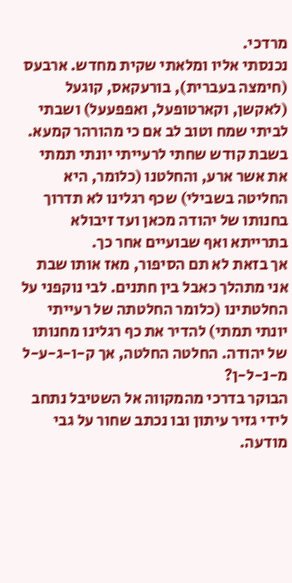מרדכי.
נכנסתי אליו ומלאתי שקית מחדש. ארבעס (חימצה בעברית), בורעקאס, קוגעל (לאקשן, וקארטופעל, ואפפעעל) ושבתי לביתי שמח וטוב לב אם כי מהורהר קמעא.
בשבת קודש שחתי לרעייתי יונתי תמתי את אשר ארע, והחלטנו (כלומר, היא החליטה בשבילי) שכף רגלינו לא תדרוך בחנותו של יהודה מכאן ועד זיבולא בתרייתא ואף שבועיים אחר כך.
אך בזאת לא תם הסיפור, מאז אותו שבת אני מתהלך כאבל בין חתנים. לבי נוקפני על החלטתינו (כלומר החלטתה של רעייתי יונתי תמתי) להדיר את כף רגלינו מחנותו של יהודה. החלטה החלטה, אך ק-ו-ג-ע-ל מ-נ-ל-ן?
הבוקר בדרכי מהמקווה אל השטיבל נתחב לידי גזיר עיתון ובו נכתב שחור על גבי מודעה.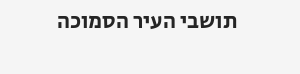תושבי העיר הסמוכה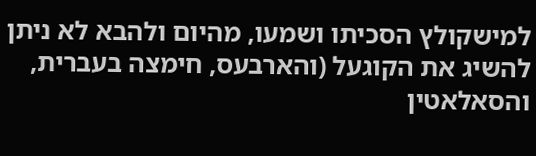למישקולץ הסכיתו ושמעו, מהיום ולהבא לא ניתן להשיג את הקוגעל (והארבעס, חימצה בעברית, והסאלאטין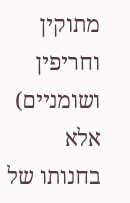מתוקין וחריפין ושומניים) אלא בחנותו של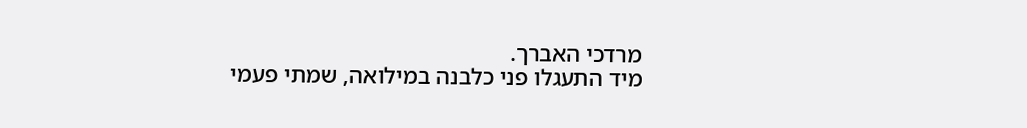מרדכי האברך.
מיד התעגלו פני כלבנה במילואה, שמתי פעמי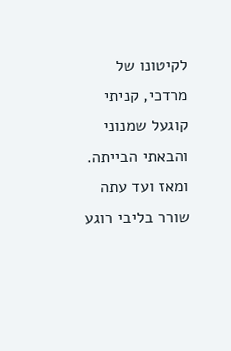לקיטונו של מרדכי, קניתי קוגעל שמנוני והבאתי הבייתה.
ומאז ועד עתה שורר בליבי רוגע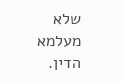שלא מעלמא הדין.